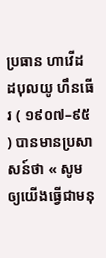ប្រធាន ហាវើដ ដបុលយូ ហឹនធើរ ( ១៩០៧–៩៥ ) បានមានប្រសាសន៍ថា « សូមឲ្យយើងធ្វើជាមនុ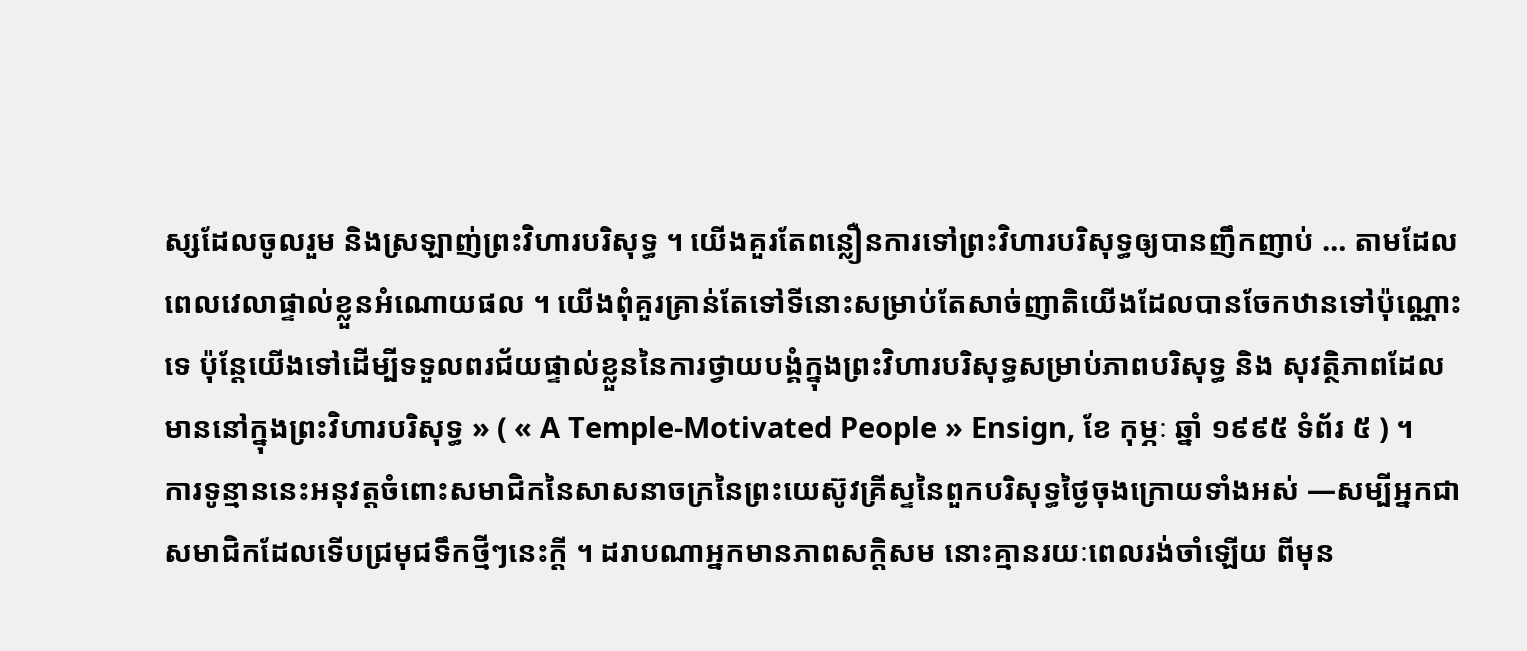ស្សដែលចូលរួម និងស្រឡាញ់ព្រះវិហារបរិសុទ្ធ ។ យើងគួរតែពន្លឿនការទៅព្រះវិហារបរិសុទ្ធឲ្យបានញឹកញាប់ … តាមដែលពេលវេលាផ្ទាល់ខ្លួនអំណោយផល ។ យើងពុំគួរគ្រាន់តែទៅទីនោះសម្រាប់តែសាច់ញាតិយើងដែលបានចែកឋានទៅប៉ុណ្ណោះទេ ប៉ុន្តែយើងទៅដើម្បីទទួលពរជ័យផ្ទាល់ខ្លួននៃការថ្វាយបង្គំក្នុងព្រះវិហារបរិសុទ្ធសម្រាប់ភាពបរិសុទ្ធ និង សុវត្ថិភាពដែលមាននៅក្នុងព្រះវិហារបរិសុទ្ធ » ( « A Temple-Motivated People » Ensign, ខែ កុម្ភៈ ឆ្នាំ ១៩៩៥ ទំព័រ ៥ ) ។
ការទូន្មាននេះអនុវត្តចំពោះសមាជិកនៃសាសនាចក្រនៃព្រះយេស៊ូវគ្រីស្ទនៃពួកបរិសុទ្ធថ្ងៃចុងក្រោយទាំងអស់ —សម្បីអ្នកជាសមាជិកដែលទើបជ្រមុជទឹកថ្មីៗនេះក្តី ។ ដរាបណាអ្នកមានភាពសក្តិសម នោះគ្មានរយៈពេលរង់ចាំឡើយ ពីមុន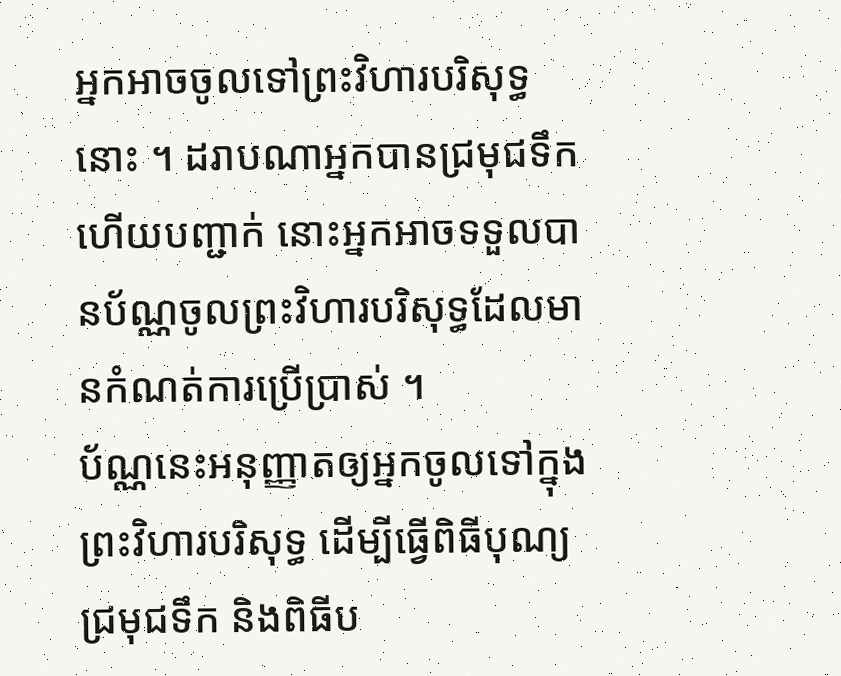អ្នកអាចចូលទៅព្រះវិហារបរិសុទ្ធនោះ ។ ដរាបណាអ្នកបានជ្រមុជទឹក ហើយបញ្ជាក់ នោះអ្នកអាចទទួលបានប័ណ្ណចូលព្រះវិហារបរិសុទ្ធដែលមានកំណត់ការប្រើប្រាស់ ។
ប័ណ្ណនេះអនុញ្ញាតឲ្យអ្នកចូលទៅក្នុងព្រះវិហារបរិសុទ្ធ ដើម្បីធ្វើពិធីបុណ្យជ្រមុជទឹក និងពិធីប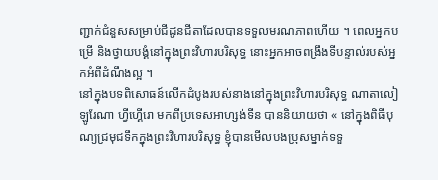ញ្ជាក់ជំនួសសម្រាប់ជីដូនជីតាដែលបានទទួលមរណភាពហើយ ។ ពេលអ្នកបម្រើ និងថ្វាយបង្គំនៅក្នុងព្រះវិហារបរិសុទ្ធ នោះអ្នកអាចពង្រឹងទីបន្ទាល់របស់អ្នកអំពីដំណឹងល្អ ។
នៅក្នុងបទពិសោធន៍លើកដំបូងរបស់នាងនៅក្នុងព្រះវិហារបរិសុទ្ធ ណាតាលៀ ឡូរែណា ហ្វីហ្គើរោ មកពីប្រទេសអាហ្សង់ទីន បាននិយាយថា « នៅក្នុងពិធីបុណ្យជ្រមុជទឹកក្នុងព្រះវិហារបរិសុទ្ធ ខ្ញុំបានមើលបងប្រុសម្នាក់ទទួ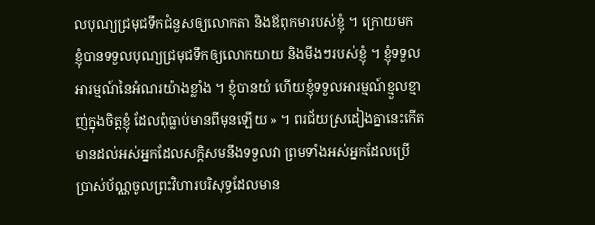លបុណ្យជ្រមុជទឹកជំនួសឲ្យលោកតា និងឪពុកមារបស់ខ្ញុំ ។ ក្រោយមក ខ្ញុំបានទទួលបុណ្យជ្រមុជទឹកឲ្យលោកយាយ និងមីងៗរបស់ខ្ញុំ ។ ខ្ញុំទទួលអារម្មណ៍នៃអំណរយ៉ាងខ្លាំង ។ ខ្ញុំបានយំ ហើយខ្ញុំទទួលអារម្មណ៍ខ្មួលខ្មាញ់ក្នុងចិត្តខ្ញុំ ដែលពុំធ្លាប់មានពីមុនឡើយ » ។ ពរជ័យស្រដៀងគ្នានេះកើតមានដល់អស់អ្នកដែលសក្តិសមនឹងទទួលវា ព្រមទាំងអស់អ្នកដែលប្រើប្រាស់ប័ណ្ណចូលព្រះវិហារបរិសុទ្ធដែលមាន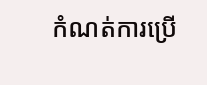កំណត់ការប្រើ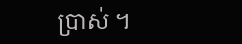ប្រាស់ ។